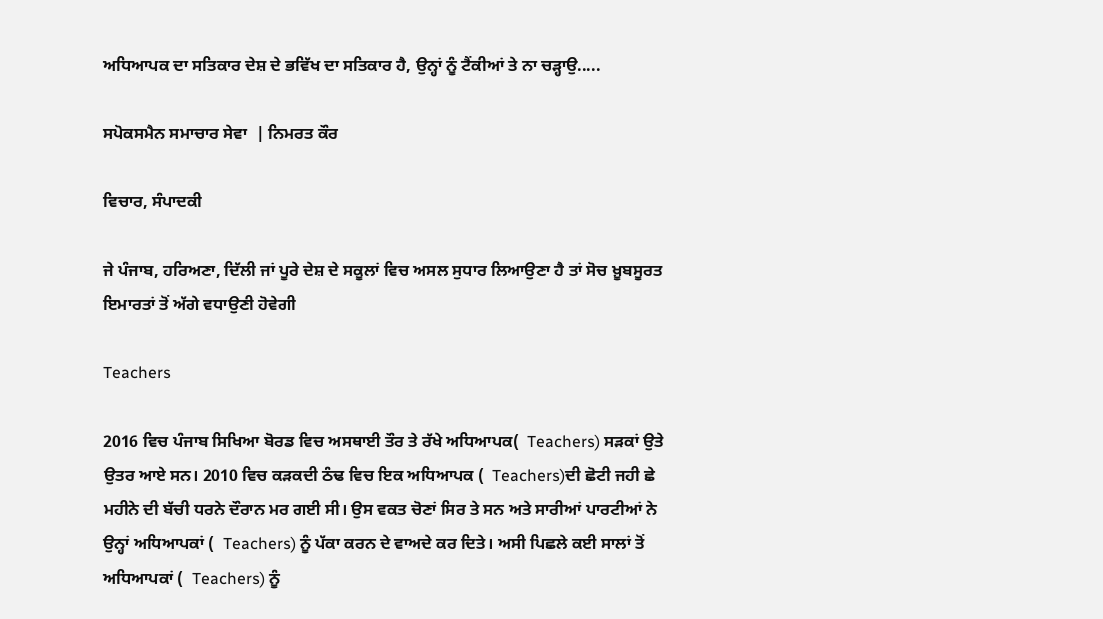ਅਧਿਆਪਕ ਦਾ ਸਤਿਕਾਰ ਦੇਸ਼ ਦੇ ਭਵਿੱਖ ਦਾ ਸਤਿਕਾਰ ਹੈ, ਉਨ੍ਹਾਂ ਨੂੰ ਟੈਂਕੀਆਂ ਤੇ ਨਾ ਚੜ੍ਹਾਉ.....

ਸਪੋਕਸਮੈਨ ਸਮਾਚਾਰ ਸੇਵਾ  | ਨਿਮਰਤ ਕੌਰ

ਵਿਚਾਰ, ਸੰਪਾਦਕੀ

ਜੇ ਪੰਜਾਬ, ਹਰਿਅਣਾ, ਦਿੱਲੀ ਜਾਂ ਪੂਰੇ ਦੇਸ਼ ਦੇ ਸਕੂਲਾਂ ਵਿਚ ਅਸਲ ਸੁਧਾਰ ਲਿਆਉਣਾ ਹੈ ਤਾਂ ਸੋਚ ਖ਼ੂਬਸੂਰਤ ਇਮਾਰਤਾਂ ਤੋਂ ਅੱਗੇ ਵਧਾਉਣੀ ਹੋਵੇਗੀ

Teachers

2016 ਵਿਚ ਪੰਜਾਬ ਸਿਖਿਆ ਬੋਰਡ ਵਿਚ ਅਸਥਾਈ ਤੌਰ ਤੇ ਰੱਖੇ ਅਧਿਆਪਕ(  Teachers) ਸੜਕਾਂ ਉਤੇ ਉਤਰ ਆਏ ਸਨ। 2010 ਵਿਚ ਕੜਕਦੀ ਠੰਢ ਵਿਚ ਇਕ ਅਧਿਆਪਕ (  Teachers)ਦੀ ਛੋਟੀ ਜਹੀ ਛੇ ਮਹੀਨੇ ਦੀ ਬੱਚੀ ਧਰਨੇ ਦੌਰਾਨ ਮਰ ਗਈ ਸੀ। ਉਸ ਵਕਤ ਚੋਣਾਂ ਸਿਰ ਤੇ ਸਨ ਅਤੇ ਸਾਰੀਆਂ ਪਾਰਟੀਆਂ ਨੇ ਉਨ੍ਹਾਂ ਅਧਿਆਪਕਾਂ (  Teachers) ਨੂੰ ਪੱਕਾ ਕਰਨ ਦੇ ਵਾਅਦੇ ਕਰ ਦਿਤੇ। ਅਸੀ ਪਿਛਲੇ ਕਈ ਸਾਲਾਂ ਤੋਂ ਅਧਿਆਪਕਾਂ (  Teachers) ਨੂੰ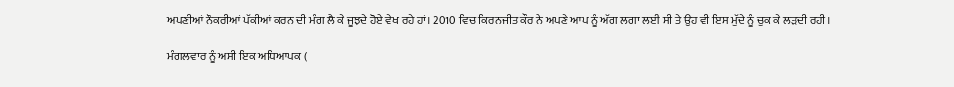ਅਪਣੀਆਂ ਨੌਕਰੀਆਂ ਪੱਕੀਆਂ ਕਰਨ ਦੀ ਮੰਗ ਲੈ ਕੇ ਜੂਝਦੇ ਹੋਏ ਵੇਖ ਰਹੇ ਹਾਂ। 2010 ਵਿਚ ਕਿਰਨਜੀਤ ਕੌਰ ਨੇ ਅਪਣੇ ਆਪ ਨੂੰ ਅੱਗ ਲਗਾ ਲਈ ਸੀ ਤੇ ਉਹ ਵੀ ਇਸ ਮੁੱਦੇ ਨੂੰ ਚੁਕ ਕੇ ਲੜਦੀ ਰਹੀ।

ਮੰਗਲਵਾਰ ਨੂੰ ਅਸੀ ਇਕ ਅਧਿਆਪਕ (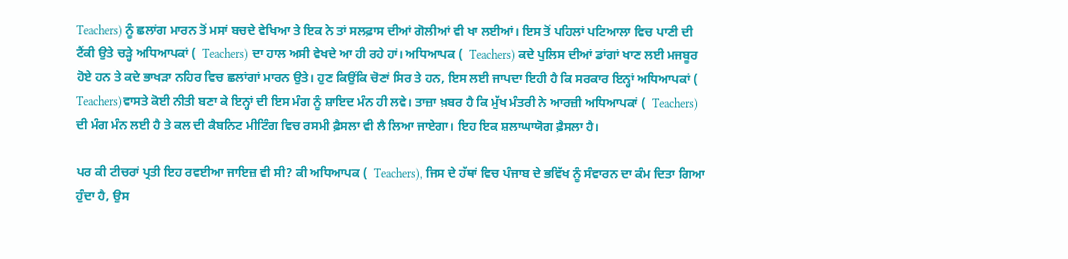Teachers) ਨੂੰ ਛਲਾਂਗ ਮਾਰਨ ਤੋਂ ਮਸਾਂ ਬਚਦੇ ਵੇਖਿਆ ਤੇ ਇਕ ਨੇ ਤਾਂ ਸਲਫ਼ਾਸ ਦੀਆਂ ਗੋਲੀਆਂ ਵੀ ਖਾ ਲਈਆਂ। ਇਸ ਤੋਂ ਪਹਿਲਾਂ ਪਟਿਆਲਾ ਵਿਚ ਪਾਣੀ ਦੀ ਟੈਂਕੀ ਉਤੇ ਚੜ੍ਹੇ ਅਧਿਆਪਕਾਂ (  Teachers) ਦਾ ਹਾਲ ਅਸੀ ਵੇਖਦੇ ਆ ਹੀ ਰਹੇ ਹਾਂ। ਅਧਿਆਪਕ (  Teachers) ਕਦੇ ਪੁਲਿਸ ਦੀਆਂ ਡਾਂਗਾਂ ਖਾਣ ਲਈ ਮਜਬੂਰ ਹੋਏ ਹਨ ਤੇ ਕਦੇ ਭਾਖੜਾ ਨਹਿਰ ਵਿਚ ਛਲਾਂਗਾਂ ਮਾਰਨ ਉਤੇ। ਹੁਣ ਕਿਉਂਕਿ ਚੋਣਾਂ ਸਿਰ ਤੇ ਹਨ, ਇਸ ਲਈ ਜਾਪਦਾ ਇਹੀ ਹੈ ਕਿ ਸਰਕਾਰ ਇਨ੍ਹਾਂ ਅਧਿਆਪਕਾਂ (  Teachers)ਵਾਸਤੇ ਕੋਈ ਨੀਤੀ ਬਣਾ ਕੇ ਇਨ੍ਹਾਂ ਦੀ ਇਸ ਮੰਗ ਨੂੰ ਸ਼ਾਇਦ ਮੰਨ ਹੀ ਲਵੇ। ਤਾਜ਼ਾ ਖ਼ਬਰ ਹੈ ਕਿ ਮੁੱਖ ਮੰਤਰੀ ਨੇ ਆਰਜ਼ੀ ਅਧਿਆਪਕਾਂ (  Teachers) ਦੀ ਮੰਗ ਮੰਨ ਲਈ ਹੈ ਤੇ ਕਲ ਦੀ ਕੈਬਨਿਟ ਮੀਟਿੰਗ ਵਿਚ ਰਸਮੀ ਫ਼ੈਸਲਾ ਵੀ ਲੈ ਲਿਆ ਜਾਏਗਾ। ਇਹ ਇਕ ਸ਼ਲਾਘਾਯੋਗ ਫ਼ੈਸਲਾ ਹੈ।

ਪਰ ਕੀ ਟੀਚਰਾਂ ਪ੍ਰਤੀ ਇਹ ਰਵਈਆ ਜਾਇਜ਼ ਵੀ ਸੀ? ਕੀ ਅਧਿਆਪਕ (  Teachers), ਜਿਸ ਦੇ ਹੱਥਾਂ ਵਿਚ ਪੰਜਾਬ ਦੇ ਭਵਿੱਖ ਨੂੰ ਸੰਵਾਰਨ ਦਾ ਕੰਮ ਦਿਤਾ ਗਿਆ ਹੁੰਦਾ ਹੈ, ਉਸ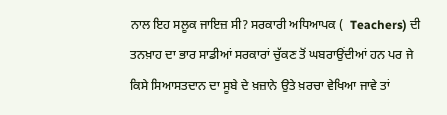ਨਾਲ ਇਹ ਸਲੂਕ ਜਾਇਜ਼ ਸੀ? ਸਰਕਾਰੀ ਅਧਿਆਪਕ (  Teachers) ਦੀ ਤਨਖ਼ਾਹ ਦਾ ਭਾਰ ਸਾਡੀਆਂ ਸਰਕਾਰਾਂ ਚੁੱਕਣ ਤੋਂ ਘਬਰਾਉਂਦੀਆਂ ਹਨ ਪਰ ਜੇ ਕਿਸੇ ਸਿਆਸਤਦਾਨ ਦਾ ਸੂਬੇ ਦੇ ਖ਼ਜ਼ਾਨੇ ਉਤੇ ਖ਼ਰਚਾ ਵੇਖਿਆ ਜਾਵੇ ਤਾਂ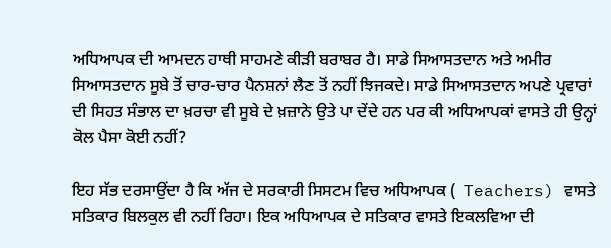ਅਧਿਆਪਕ ਦੀ ਆਮਦਨ ਹਾਥੀ ਸਾਹਮਣੇ ਕੀੜੀ ਬਰਾਬਰ ਹੈ। ਸਾਡੇ ਸਿਆਸਤਦਾਨ ਅਤੇ ਅਮੀਰ ਸਿਆਸਤਦਾਨ ਸੂਬੇ ਤੋਂ ਚਾਰ-ਚਾਰ ਪੈਨਸ਼ਨਾਂ ਲੈਣ ਤੋਂ ਨਹੀਂ ਝਿਜਕਦੇ। ਸਾਡੇ ਸਿਆਸਤਦਾਨ ਅਪਣੇ ਪ੍ਰਵਾਰਾਂ ਦੀ ਸਿਹਤ ਸੰਭਾਲ ਦਾ ਖ਼ਰਚਾ ਵੀ ਸੂਬੇ ਦੇ ਖ਼ਜ਼ਾਨੇ ਉਤੇ ਪਾ ਦੇਂਦੇ ਹਨ ਪਰ ਕੀ ਅਧਿਆਪਕਾਂ ਵਾਸਤੇ ਹੀ ਉਨ੍ਹਾਂ ਕੋਲ ਪੈਸਾ ਕੋਈ ਨਹੀਂ?

ਇਹ ਸੱਭ ਦਰਸਾਉਂਦਾ ਹੈ ਕਿ ਅੱਜ ਦੇ ਸਰਕਾਰੀ ਸਿਸਟਮ ਵਿਚ ਅਧਿਆਪਕ (  Teachers) ਵਾਸਤੇ ਸਤਿਕਾਰ ਬਿਲਕੁਲ ਵੀ ਨਹੀਂ ਰਿਹਾ। ਇਕ ਅਧਿਆਪਕ ਦੇ ਸਤਿਕਾਰ ਵਾਸਤੇ ਇਕਲਵਿਆ ਦੀ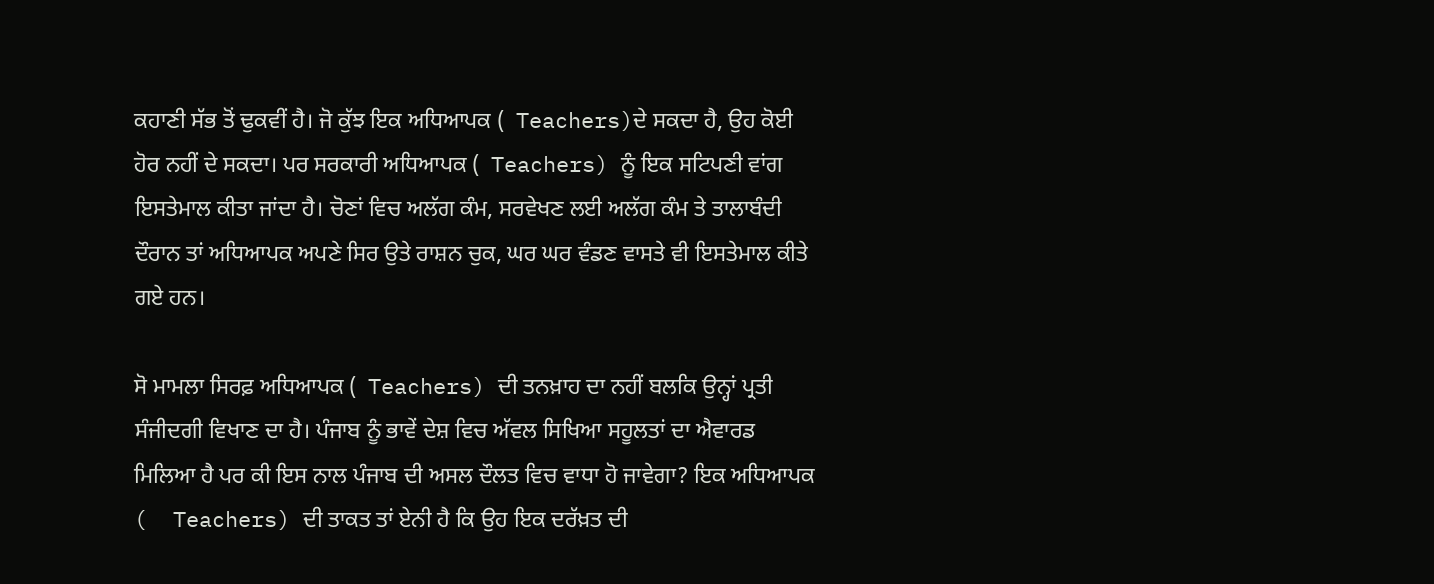ਕਹਾਣੀ ਸੱਭ ਤੋਂ ਢੁਕਵੀਂ ਹੈ। ਜੋ ਕੁੱਝ ਇਕ ਅਧਿਆਪਕ (  Teachers)ਦੇ ਸਕਦਾ ਹੈ, ਉਹ ਕੋਈ ਹੋਰ ਨਹੀਂ ਦੇ ਸਕਦਾ। ਪਰ ਸਰਕਾਰੀ ਅਧਿਆਪਕ (  Teachers) ਨੂੰ ਇਕ ਸਟਿਪਣੀ ਵਾਂਗ ਇਸਤੇਮਾਲ ਕੀਤਾ ਜਾਂਦਾ ਹੈ। ਚੋਣਾਂ ਵਿਚ ਅਲੱਗ ਕੰਮ, ਸਰਵੇਖਣ ਲਈ ਅਲੱਗ ਕੰਮ ਤੇ ਤਾਲਾਬੰਦੀ ਦੌਰਾਨ ਤਾਂ ਅਧਿਆਪਕ ਅਪਣੇ ਸਿਰ ਉਤੇ ਰਾਸ਼ਨ ਚੁਕ, ਘਰ ਘਰ ਵੰਡਣ ਵਾਸਤੇ ਵੀ ਇਸਤੇਮਾਲ ਕੀਤੇ ਗਏ ਹਨ।

ਸੋ ਮਾਮਲਾ ਸਿਰਫ਼ ਅਧਿਆਪਕ (  Teachers) ਦੀ ਤਨਖ਼ਾਹ ਦਾ ਨਹੀਂ ਬਲਕਿ ਉਨ੍ਹਾਂ ਪ੍ਰਤੀ ਸੰਜੀਦਗੀ ਵਿਖਾਣ ਦਾ ਹੈ। ਪੰਜਾਬ ਨੂੰ ਭਾਵੇਂ ਦੇਸ਼ ਵਿਚ ਅੱਵਲ ਸਿਖਿਆ ਸਹੂਲਤਾਂ ਦਾ ਐਵਾਰਡ ਮਿਲਿਆ ਹੈ ਪਰ ਕੀ ਇਸ ਨਾਲ ਪੰਜਾਬ ਦੀ ਅਸਲ ਦੌਲਤ ਵਿਚ ਵਾਧਾ ਹੋ ਜਾਵੇਗਾ? ਇਕ ਅਧਿਆਪਕ (  Teachers) ਦੀ ਤਾਕਤ ਤਾਂ ਏਨੀ ਹੈ ਕਿ ਉਹ ਇਕ ਦਰੱਖ਼ਤ ਦੀ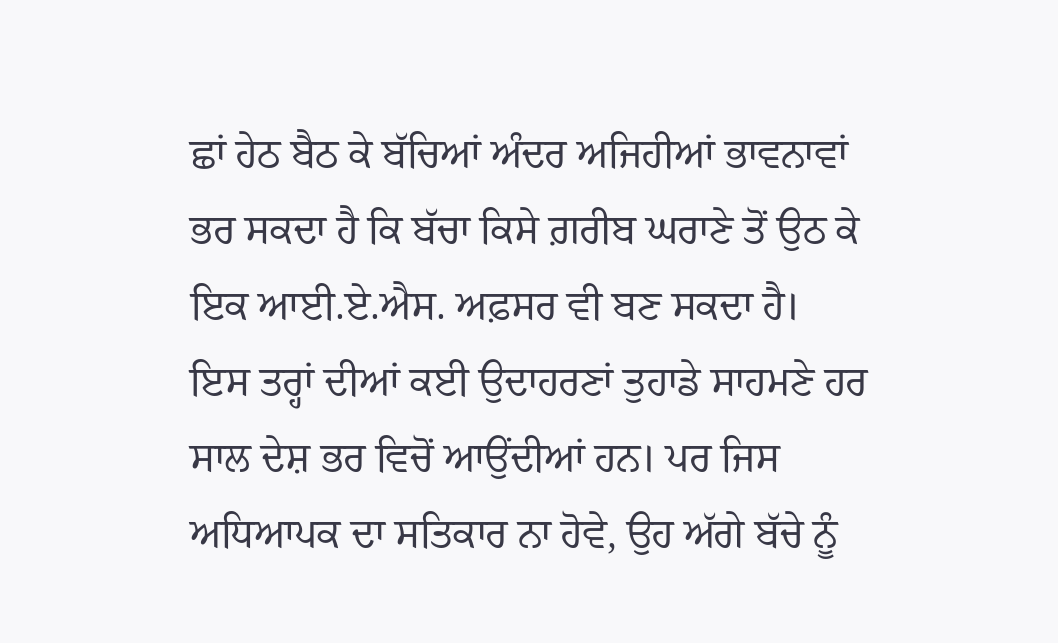ਛਾਂ ਹੇਠ ਬੈਠ ਕੇ ਬੱਚਿਆਂ ਅੰਦਰ ਅਜਿਹੀਆਂ ਭਾਵਨਾਵਾਂ ਭਰ ਸਕਦਾ ਹੈ ਕਿ ਬੱਚਾ ਕਿਸੇ ਗ਼ਰੀਬ ਘਰਾਣੇ ਤੋਂ ਉਠ ਕੇ ਇਕ ਆਈ.ਏ.ਐਸ. ਅਫ਼ਸਰ ਵੀ ਬਣ ਸਕਦਾ ਹੈ। ਇਸ ਤਰ੍ਹਾਂ ਦੀਆਂ ਕਈ ਉਦਾਹਰਣਾਂ ਤੁਹਾਡੇ ਸਾਹਮਣੇ ਹਰ ਸਾਲ ਦੇਸ਼ ਭਰ ਵਿਚੋਂ ਆਉਂਦੀਆਂ ਹਨ। ਪਰ ਜਿਸ ਅਧਿਆਪਕ ਦਾ ਸਤਿਕਾਰ ਨਾ ਹੋਵੇ, ਉਹ ਅੱਗੇ ਬੱਚੇ ਨੂੰ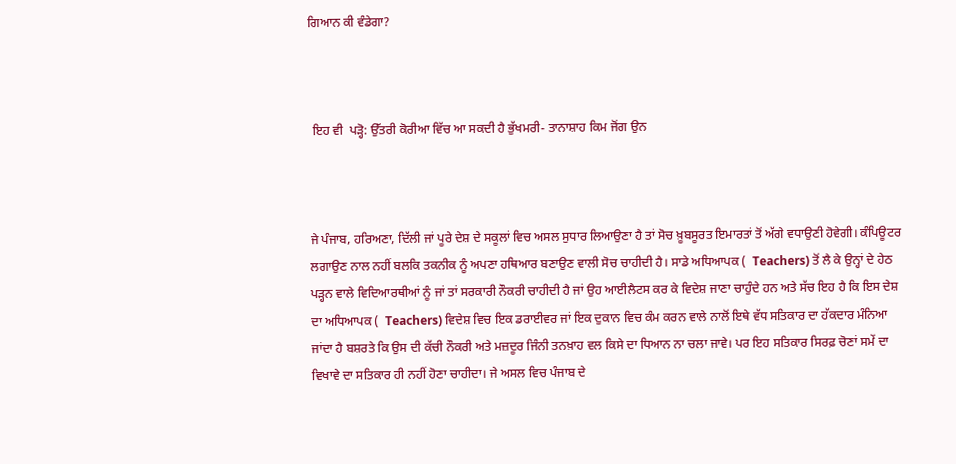ਗਿਆਨ ਕੀ ਵੰਡੇਗਾ?



 ਇਹ ਵੀ  ਪੜ੍ਹੋ: ਉੱਤਰੀ ਕੋਰੀਆ ਵਿੱਚ ਆ ਸਕਦੀ ਹੈ ਭੁੱਖਮਰੀ- ਤਾਨਾਸ਼ਾਹ ਕਿਮ ਜੋਂਗ ਉਨ



ਜੇ ਪੰਜਾਬ, ਹਰਿਅਣਾ, ਦਿੱਲੀ ਜਾਂ ਪੂਰੇ ਦੇਸ਼ ਦੇ ਸਕੂਲਾਂ ਵਿਚ ਅਸਲ ਸੁਧਾਰ ਲਿਆਉਣਾ ਹੈ ਤਾਂ ਸੋਚ ਖ਼ੂਬਸੂਰਤ ਇਮਾਰਤਾਂ ਤੋਂ ਅੱਗੇ ਵਧਾਉਣੀ ਹੋਵੇਗੀ। ਕੰਪਿਊਟਰ ਲਗਾਉਣ ਨਾਲ ਨਹੀਂ ਬਲਕਿ ਤਕਨੀਕ ਨੂੰ ਅਪਣਾ ਹਥਿਆਰ ਬਣਾਉਣ ਵਾਲੀ ਸੋਚ ਚਾਹੀਦੀ ਹੈ। ਸਾਡੇ ਅਧਿਆਪਕ (  Teachers) ਤੋਂ ਲੈ ਕੇ ਉਨ੍ਹਾਂ ਦੇ ਹੇਠ ਪੜ੍ਹਨ ਵਾਲੇ ਵਿਦਿਆਰਥੀਆਂ ਨੂੰ ਜਾਂ ਤਾਂ ਸਰਕਾਰੀ ਨੌਕਰੀ ਚਾਹੀਦੀ ਹੈ ਜਾਂ ਉਹ ਆਈਲੈਟਸ ਕਰ ਕੇ ਵਿਦੇਸ਼ ਜਾਣਾ ਚਾਹੁੰਦੇ ਹਨ ਅਤੇ ਸੱਚ ਇਹ ਹੈ ਕਿ ਇਸ ਦੇਸ਼ ਦਾ ਅਧਿਆਪਕ (  Teachers) ਵਿਦੇਸ਼ ਵਿਚ ਇਕ ਡਰਾਈਵਰ ਜਾਂ ਇਕ ਦੁਕਾਨ ਵਿਚ ਕੰਮ ਕਰਨ ਵਾਲੇ ਨਾਲੋਂ ਇਥੇ ਵੱਧ ਸਤਿਕਾਰ ਦਾ ਹੱਕਦਾਰ ਮੰਨਿਆ ਜਾਂਦਾ ਹੈ ਬਸ਼ਰਤੇ ਕਿ ਉਸ ਦੀ ਕੱਚੀ ਨੌਕਰੀ ਅਤੇ ਮਜ਼ਦੂਰ ਜਿੰਨੀ ਤਨਖ਼ਾਹ ਵਲ ਕਿਸੇ ਦਾ ਧਿਆਨ ਨਾ ਚਲਾ ਜਾਵੇ। ਪਰ ਇਹ ਸਤਿਕਾਰ ਸਿਰਫ਼ ਚੋਣਾਂ ਸਮੇਂ ਦਾ ਵਿਖਾਵੇ ਦਾ ਸਤਿਕਾਰ ਹੀ ਨਹੀਂ ਹੋਣਾ ਚਾਹੀਦਾ। ਜੇ ਅਸਲ ਵਿਚ ਪੰਜਾਬ ਦੇ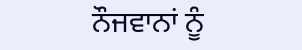ਨੌਜਵਾਨਾਂ ਨੂੰ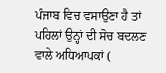ਪੰਜਾਬ ਵਿਚ ਵਸਾਉਣਾ ਹੈ ਤਾਂ ਪਹਿਲਾਂ ਉਨ੍ਹਾਂ ਦੀ ਸੋਚ ਬਦਲਣ ਵਾਲੇ ਅਧਿਆਪਕਾਂ (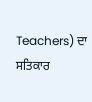Teachers) ਦਾ ਸਤਿਕਾਰ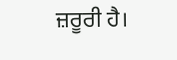ਜ਼ਰੂਰੀ ਹੈ।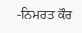-ਨਿਮਰਤ ਕੌਰ